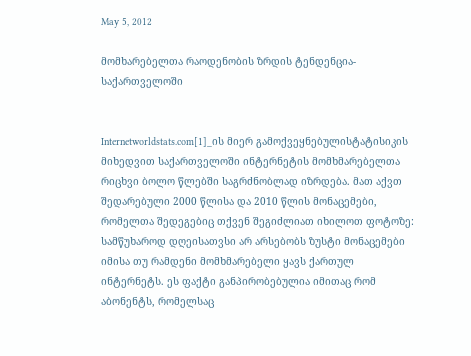May 5, 2012

მომხარებელთა რაოდენობის ზრდის ტენდენცია- საქართველოში


Internetworldstats.com[1]_ის მიერ გამოქვეყნებულისტატისიკის მიხედვით საქართველოში ინტერნეტის მომხმარებელთა რიცხვი ბოლო წლებში საგრძნობლად იზრდება. მათ აქვთ შედარებული 2000 წლისა და 2010 წლის მონაცემები, რომელთა შედეგებიც თქვენ შეგიძლიათ იხილოთ ფოტოზე:
სამწუხაროდ დღეისათვსი არ არსებობს ზუსტი მონაცემები იმისა თუ რამდენი მომხმარებელი ყავს ქართულ ინტერნეტს. ეს ფაქტი განპირობებულია იმითაც რომ აბონენტს, რომელსაც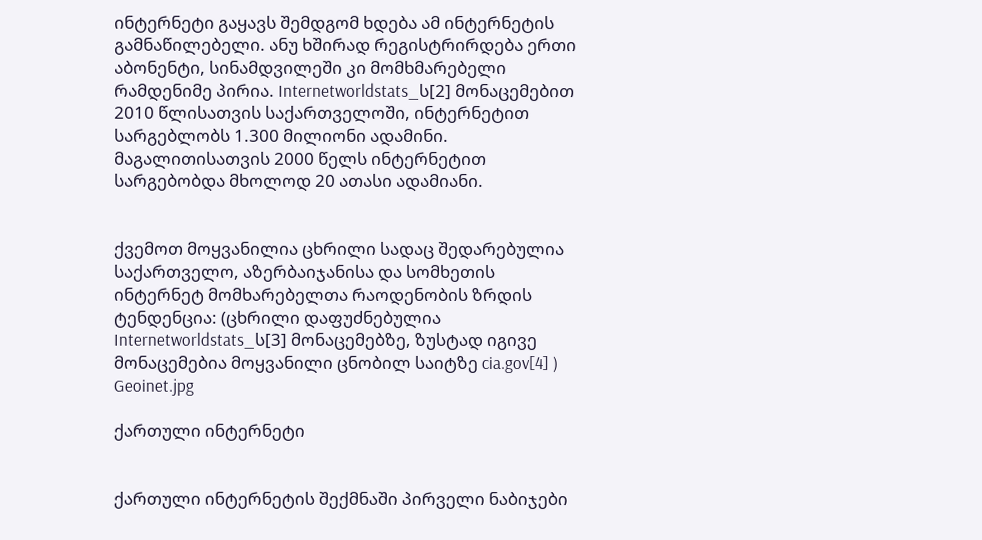ინტერნეტი გაყავს შემდგომ ხდება ამ ინტერნეტის გამნაწილებელი. ანუ ხშირად რეგისტრირდება ერთი აბონენტი, სინამდვილეში კი მომხმარებელი რამდენიმე პირია. Internetworldstats_ს[2] მონაცემებით 2010 წლისათვის საქართველოში, ინტერნეტით სარგებლობს 1.300 მილიონი ადამინი. მაგალითისათვის 2000 წელს ინტერნეტით სარგებობდა მხოლოდ 20 ათასი ადამიანი.


ქვემოთ მოყვანილია ცხრილი სადაც შედარებულია საქართველო, აზერბაიჯანისა და სომხეთის ინტერნეტ მომხარებელთა რაოდენობის ზრდის ტენდენცია: (ცხრილი დაფუძნებულია Internetworldstats_ს[3] მონაცემებზე, ზუსტად იგივე მონაცემებია მოყვანილი ცნობილ საიტზე cia.gov[4] )
Geoinet.jpg

ქართული ინტერნეტი


ქართული ინტერნეტის შექმნაში პირველი ნაბიჯები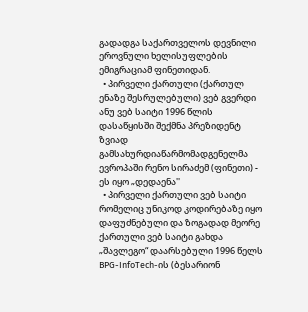გადადგა საქართველოს დევნილი ეროვნული ხელისუფლების ემიგრაციამ ფინეთიდან.
  • პირველი ქართული (ქართულ ენაზე შესრულებული) ვებ გვერდი ანუ ვებ საიტი 1996 წლის დასაწყისში შექმნა პრეზიდენტ ზვიად გამსახურდიაწარმომადგენელმა ევროპაში რენო სირაძემ (ფინეთი) - ეს იყო „დედაენა''
  • პირველი ქართული ვებ საიტი რომელიც უნიკოდ კოდირებაზე იყო დაფუძნებული და ზოგადად მეორე ქართული ვებ საიტი გახდა „შავლეგო“ დაარსებული 1996 წელს BPG-InfoTech-ის (ბესარიონ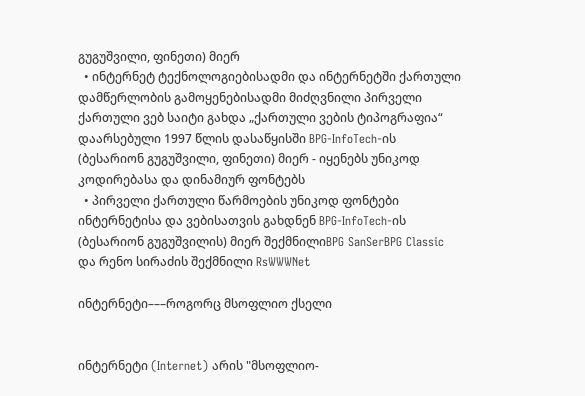გუგუშვილი, ფინეთი) მიერ
  • ინტერნეტ ტექნოლოგიებისადმი და ინტერნეტში ქართული დამწერლობის გამოყენებისადმი მიძღვნილი პირველი ქართული ვებ საიტი გახდა „ქართული ვების ტიპოგრაფია“ დაარსებული 1997 წლის დასაწყისში BPG-InfoTech-ის (ბესარიონ გუგუშვილი, ფინეთი) მიერ - იყენებს უნიკოდ კოდირებასა და დინამიურ ფონტებს
  • პირველი ქართული წარმოების უნიკოდ ფონტები ინტერნეტისა და ვებისათვის გახდნენ BPG-InfoTech-ის (ბესარიონ გუგუშვილის) მიერ შექმნილიBPG SanSerBPG Classic და რენო სირაძის შექმნილი RsWWWNet

ინტერნეტი–––როგორც მსოფლიო ქსელი


ინტერნეტი (Internet) არის "მსოფლიო-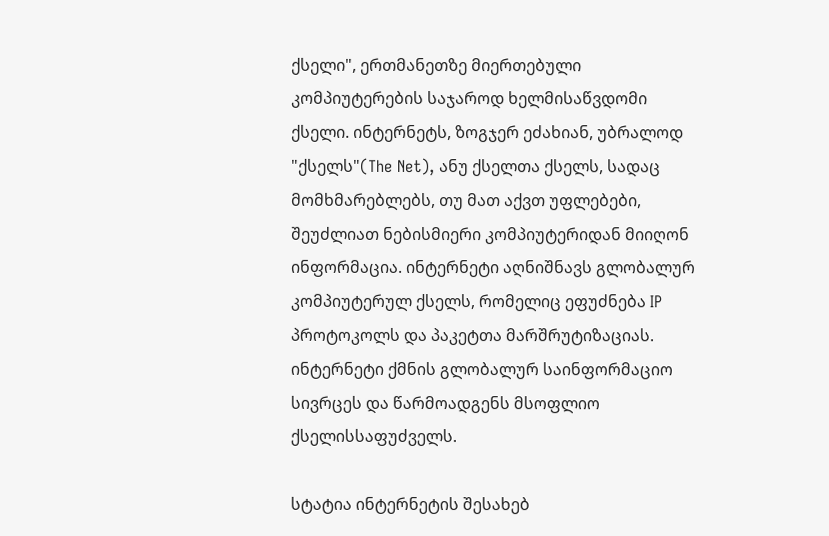ქსელი", ერთმანეთზე მიერთებული კომპიუტერების საჯაროდ ხელმისაწვდომი ქსელი. ინტერნეტს, ზოგჯერ ეძახიან, უბრალოდ "ქსელს"(The Net), ანუ ქსელთა ქსელს, სადაც მომხმარებლებს, თუ მათ აქვთ უფლებები, შეუძლიათ ნებისმიერი კომპიუტერიდან მიიღონ ინფორმაცია. ინტერნეტი აღნიშნავს გლობალურ კომპიუტერულ ქსელს, რომელიც ეფუძნება IP პროტოკოლს და პაკეტთა მარშრუტიზაციას. ინტერნეტი ქმნის გლობალურ საინფორმაციო სივრცეს და წარმოადგენს მსოფლიო ქსელისსაფუძველს.

სტატია ინტერნეტის შესახებ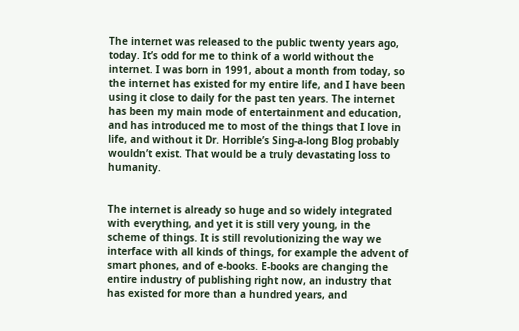The internet was released to the public twenty years ago, today. It’s odd for me to think of a world without the internet. I was born in 1991, about a month from today, so the internet has existed for my entire life, and I have been using it close to daily for the past ten years. The internet has been my main mode of entertainment and education, and has introduced me to most of the things that I love in life, and without it Dr. Horrible’s Sing-a-long Blog probably wouldn’t exist. That would be a truly devastating loss to humanity.


The internet is already so huge and so widely integrated with everything, and yet it is still very young, in the scheme of things. It is still revolutionizing the way we interface with all kinds of things, for example the advent of smart phones, and of e-books. E-books are changing the entire industry of publishing right now, an industry that has existed for more than a hundred years, and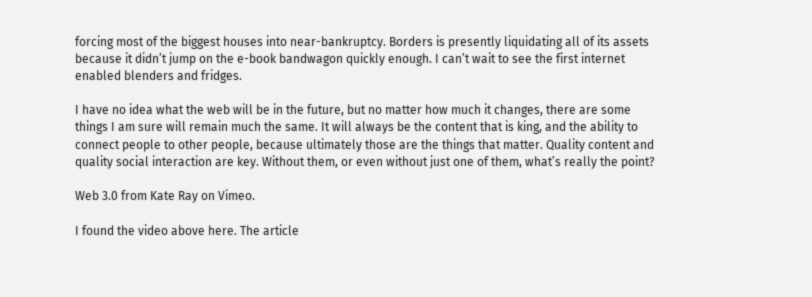forcing most of the biggest houses into near-bankruptcy. Borders is presently liquidating all of its assets because it didn’t jump on the e-book bandwagon quickly enough. I can’t wait to see the first internet enabled blenders and fridges.

I have no idea what the web will be in the future, but no matter how much it changes, there are some things I am sure will remain much the same. It will always be the content that is king, and the ability to connect people to other people, because ultimately those are the things that matter. Quality content and quality social interaction are key. Without them, or even without just one of them, what’s really the point?

Web 3.0 from Kate Ray on Vimeo.

I found the video above here. The article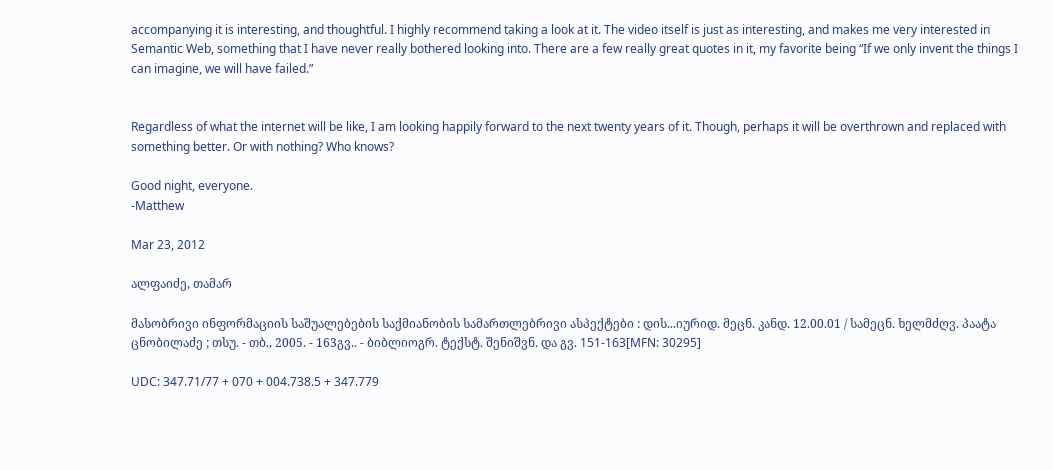accompanying it is interesting, and thoughtful. I highly recommend taking a look at it. The video itself is just as interesting, and makes me very interested in Semantic Web, something that I have never really bothered looking into. There are a few really great quotes in it, my favorite being “If we only invent the things I can imagine, we will have failed.”


Regardless of what the internet will be like, I am looking happily forward to the next twenty years of it. Though, perhaps it will be overthrown and replaced with something better. Or with nothing? Who knows?

Good night, everyone.
-Matthew

Mar 23, 2012

ალფაიძე, თამარ

მასობრივი ინფორმაციის საშუალებების საქმიანობის სამართლებრივი ასპექტები : დის...იურიდ. მეცნ. კანდ. 12.00.01 / სამეცნ. ხელმძღვ. პაატა ცნობილაძე ; თსუ. - თბ., 2005. - 163გვ.. - ბიბლიოგრ. ტექსტ. შენიშვნ. და გვ. 151-163[MFN: 30295]

UDC: 347.71/77 + 070 + 004.738.5 + 347.779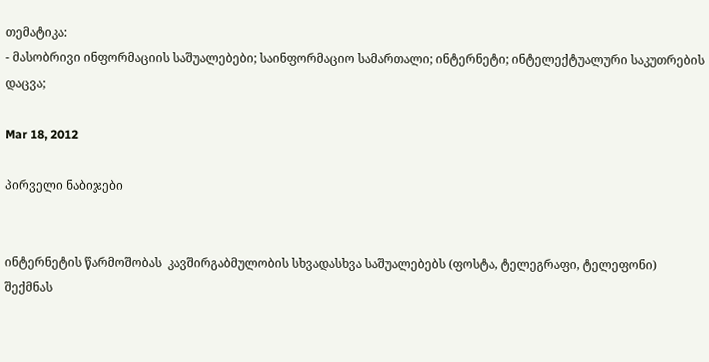თემატიკა:
- მასობრივი ინფორმაციის საშუალებები; საინფორმაციო სამართალი; ინტერნეტი; ინტელექტუალური საკუთრების დაცვა;

Mar 18, 2012

პირველი ნაბიჯები


ინტერნეტის წარმოშობას  კავშირგაბმულობის სხვადასხვა საშუალებებს (ფოსტა, ტელეგრაფი, ტელეფონი) შექმნას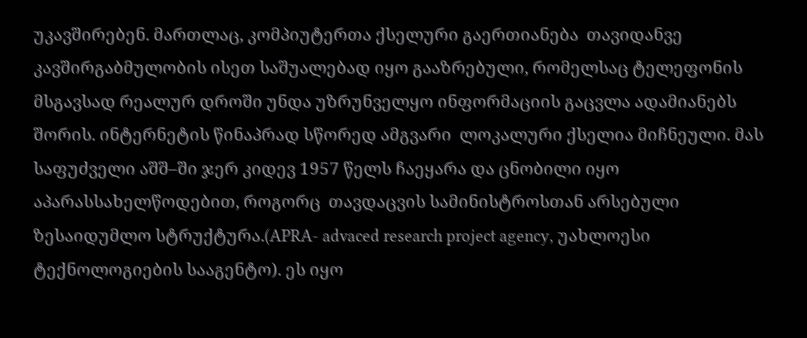უკავშირებენ. მართლაც, კომპიუტერთა ქსელური გაერთიანება  თავიდანვე კავშირგაბმულობის ისეთ საშუალებად იყო გააზრებული, რომელსაც ტელეფონის მსგავსად რეალურ დროში უნდა უზრუნველყო ინფორმაციის გაცვლა ადამიანებს შორის. ინტერნეტის წინაპრად სწორედ ამგვარი  ლოკალური ქსელია მიჩნეული. მას საფუძველი აშშ–ში ჯერ კიდევ 1957 წელს ჩაეყარა და ცნობილი იყო აპარასსახელწოდებით, როგორც  თავდაცვის სამინისტროსთან არსებული ზესაიდუმლო სტრუქტურა.(APRA- advaced research project agency, უახლოესი ტექნოლოგიების სააგენტო). ეს იყო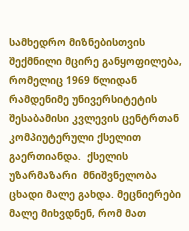სამხედრო მიზნებისთვის შექმნილი მცირე განყოფილება, რომელიც 1969 წლიდან რამდენიმე უნივერსიტეტის შესაბამისი კვლევის ცენტრთან კომპიუტერული ქსელით გაერთიანდა.  ქსელის უზარმაზარი  მნიშვნელობა ცხადი მალე გახდა. მეცნიერები მალე მიხვდნენ, რომ მათ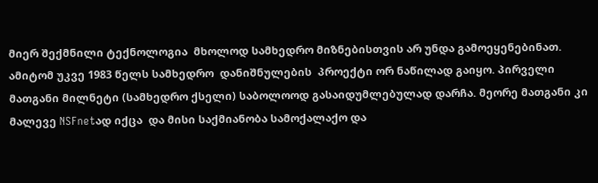მიერ შექმნილი ტექნოლოგია  მხოლოდ სამხედრო მიზნებისთვის არ უნდა გამოეყენებინათ. ამიტომ უკვე 1983 წელს სამხედრო  დანიშნულების  პროექტი ორ ნაწილად გაიყო. პირველი მათგანი მილნეტი (სამხედრო ქსელი) საბოლოოდ გასაიდუმლებულად დარჩა. მეორე მათგანი კი მალევე NSFnetად იქცა  და მისი საქმიანობა სამოქალაქო და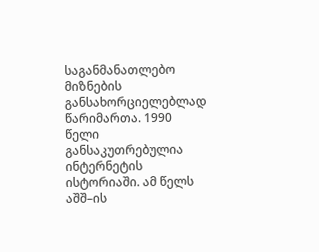საგანმანათლებო მიზნების განსახორციელებლად წარიმართა. 1990 წელი განსაკუთრებულია ინტერნეტის ისტორიაში. ამ წელს აშშ–ის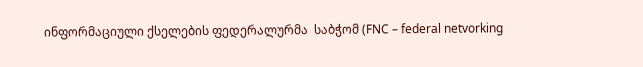ინფორმაციული ქსელების ფედერალურმა  საბჭომ (FNC – federal netvorking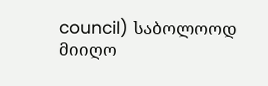council) საბოლოოდ მიიღო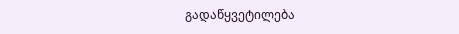გადაწყვეტილება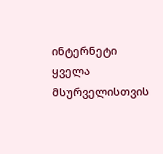ინტერნეტი ყველა მსურველისთვის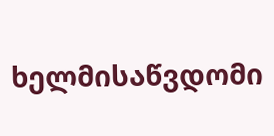ხელმისაწვდომი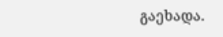გაეხადა.